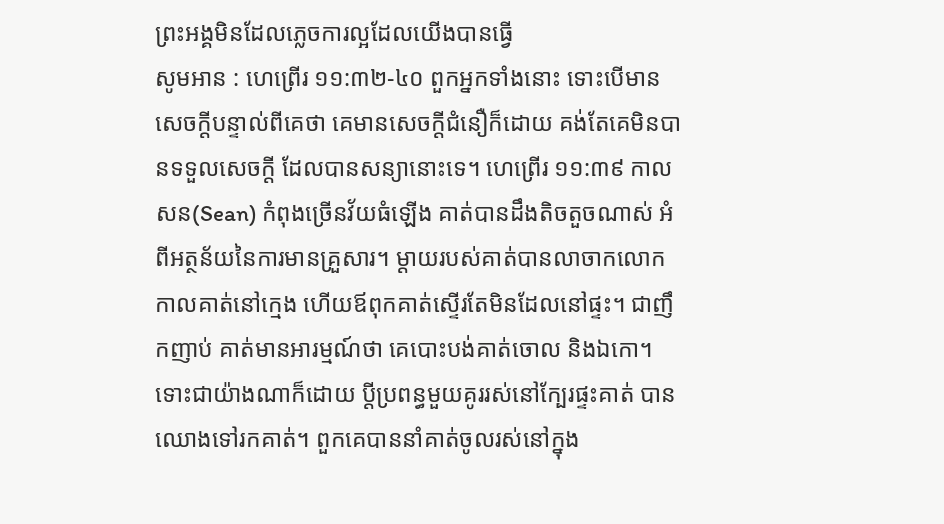ព្រះអង្គមិនដែលភ្លេចការល្អដែលយើងបានធ្វើ
សូមអាន : ហេព្រើរ ១១:៣២-៤០ ពួកអ្នកទាំងនោះ ទោះបើមានសេចក្តីបន្ទាល់ពីគេថា គេមានសេចក្តីជំនឿក៏ដោយ គង់តែគេមិនបានទទួលសេចក្តី ដែលបានសន្យានោះទេ។ ហេព្រើរ ១១:៣៩ កាលសន(Sean) កំពុងច្រើនវ័យធំឡើង គាត់បានដឹងតិចតួចណាស់ អំពីអត្ថន័យនៃការមានគ្រួសារ។ ម្តាយរបស់គាត់បានលាចាកលោក កាលគាត់នៅក្មេង ហើយឪពុកគាត់ស្ទើរតែមិនដែលនៅផ្ទះ។ ជាញឹកញាប់ គាត់មានអារម្មណ៍ថា គេបោះបង់គាត់ចោល និងឯកោ។ ទោះជាយ៉ាងណាក៏ដោយ ប្តីប្រពន្ធមួយគូររស់នៅក្បែរផ្ទះគាត់ បានឈោងទៅរកគាត់។ ពួកគេបាននាំគាត់ចូលរស់នៅក្នុង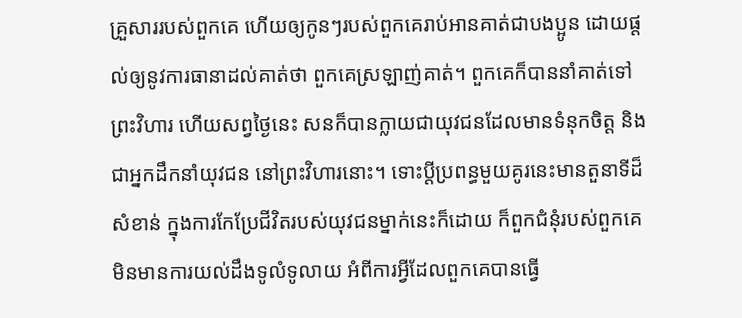គ្រួសាររបស់ពួកគេ ហើយឲ្យកូនៗរបស់ពួកគេរាប់អានគាត់ជាបងប្អូន ដោយផ្តល់ឲ្យនូវការធានាដល់គាត់ថា ពួកគេស្រឡាញ់គាត់។ ពួកគេក៏បាននាំគាត់ទៅព្រះវិហារ ហើយសព្វថ្ងៃនេះ សនក៏បានក្លាយជាយុវជនដែលមានទំនុកចិត្ត និងជាអ្នកដឹកនាំយុវជន នៅព្រះវិហារនោះ។ ទោះប្តីប្រពន្ធមួយគូរនេះមានតួនាទីដ៏សំខាន់ ក្នុងការកែប្រែជីវិតរបស់យុវជនម្នាក់នេះក៏ដោយ ក៏ពួកជំនុំរបស់ពួកគេ មិនមានការយល់ដឹងទូលំទូលាយ អំពីការអ្វីដែលពួកគេបានធ្វើ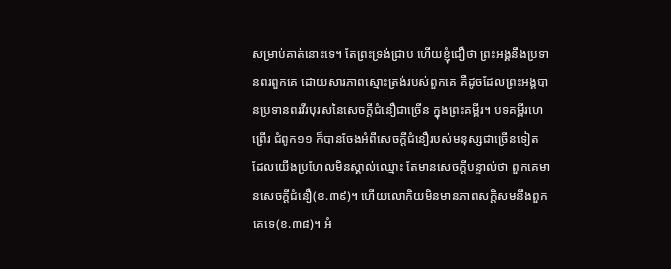សម្រាប់គាត់នោះទេ។ តែព្រះទ្រង់ជ្រាប ហើយខ្ញុំជឿថា ព្រះអង្គនឹងប្រទានពរពួកគេ ដោយសារភាពស្មោះត្រង់របស់ពួកគេ គឺដូចដែលព្រះអង្គបានប្រទានពរវីរបុរសនៃសេចក្តីជំនឿជាច្រើន ក្នុងព្រះគម្ពីរ។ បទគម្ពីរហេព្រើរ ជំពូក១១ ក៏បានចែងអំពីសេចក្តីជំនឿរបស់មនុស្សជាច្រើនទៀត ដែលយើងប្រហែលមិនស្គាល់ឈ្មោះ តែមានសេចក្តីបន្ទាល់ថា ពួកគេមានសេចក្តីជំនឿ(ខ.៣៩)។ ហើយលោកិយមិនមានភាពសក្តិសមនឹងពួកគេទេ(ខ.៣៨)។ អំ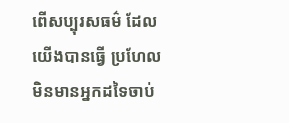ពើសប្បុរសធម៌ ដែលយើងបានធ្វើ ប្រហែលមិនមានអ្នកដទៃចាប់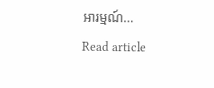អារម្មណ៍…
Read article